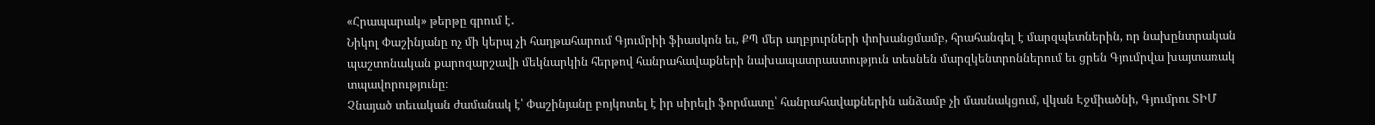«Հրապարակ» թերթը գրում է․
Նիկոլ Փաշինյանը ոչ մի կերպ չի հաղթահարում Գյումրիի ֆիասկոն եւ, ՔՊ մեր աղբյուրների փոխանցմամբ, հրահանգել է մարզպետներին, որ նախընտրական պաշտոնական քարոզարշավի մեկնարկին հերթով հանրահավաքների նախապատրաստություն տեսնեն մարզկենտրոններում եւ ցրեն Գյումրվա խայտառակ տպավորությունը։
Չնայած տեւական ժամանակ է՝ Փաշինյանը բոյկոտել է իր սիրելի ֆորմատը՝ հանրահավաքներին անձամբ չի մասնակցում, վկան Էջմիածնի, Գյումրու ՏԻՄ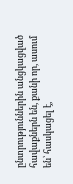ընտրություններին անցկացված հավաքներն են, քանի որ, ասում են՝ հասկացել է,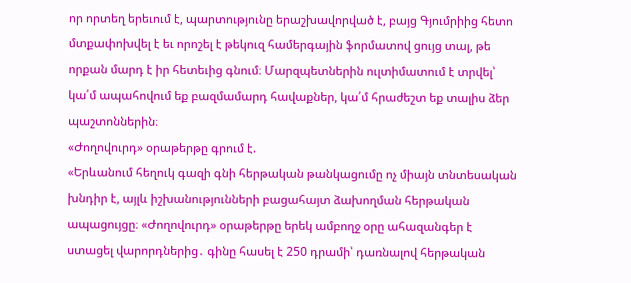որ որտեղ երեւում է, պարտությունը երաշխավորված է, բայց Գյումրիից հետո մտքափոխվել է եւ որոշել է թեկուզ համերգային ֆորմատով ցույց տալ, թե որքան մարդ է իր հետեւից գնում։ Մարզպետներին ուլտիմատում է տրվել՝ կա՛մ ապահովում եք բազմամարդ հավաքներ, կա՛մ հրաժեշտ եք տալիս ձեր պաշտոններին։
«Ժողովուրդ» օրաթերթը գրում է.
«Երևանում հեղուկ գազի գնի հերթական թանկացումը ոչ միայն տնտեսական խնդիր է, այլև իշխանությունների բացահայտ ձախողման հերթական ապացույցը։ «Ժողովուրդ» օրաթերթը երեկ ամբողջ օրը ահազանգեր է ստացել վարորդներից․ գինը հասել է 250 դրամի՝ դառնալով հերթական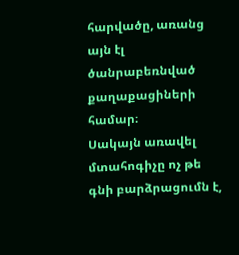հարվածը, առանց այն էլ ծանրաբեռնված քաղաքացիների համար։
Սակայն առավել մտահոգիչը ոչ թե գնի բարձրացումն է,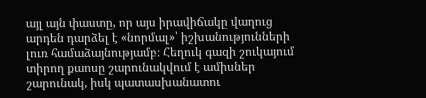այլ այն փաստը, որ այս իրավիճակը վաղուց արդեն դարձել է «նորմալ»՝ իշխանությունների լուռ համաձայնությամբ։ Հեղուկ գազի շուկայում տիրող քաոսը շարունակվում է ամիսներ շարունակ, իսկ պատասխանատու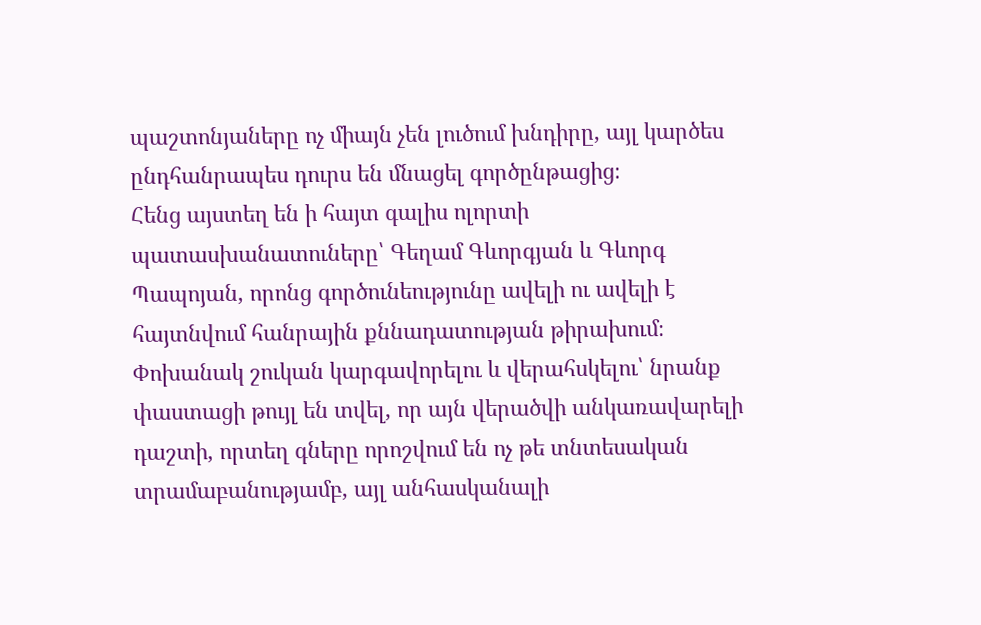պաշտոնյաները ոչ միայն չեն լուծում խնդիրը, այլ կարծես ընդհանրապես դուրս են մնացել գործընթացից։
Հենց այստեղ են ի հայտ գալիս ոլորտի պատասխանատուները՝ Գեղամ Գևորգյան և Գևորգ Պապոյան, որոնց գործունեությունը ավելի ու ավելի է հայտնվում հանրային քննադատության թիրախում։ Փոխանակ շուկան կարգավորելու և վերահսկելու՝ նրանք փաստացի թույլ են տվել, որ այն վերածվի անկառավարելի դաշտի, որտեղ գները որոշվում են ոչ թե տնտեսական տրամաբանությամբ, այլ անհասկանալի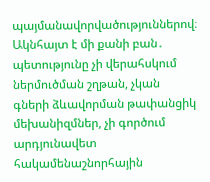պայմանավորվածություններով։
Ակնհայտ է մի քանի բան․ պետությունը չի վերահսկում ներմուծման շղթան, չկան գների ձևավորման թափանցիկ մեխանիզմներ, չի գործում արդյունավետ հակամենաշնորհային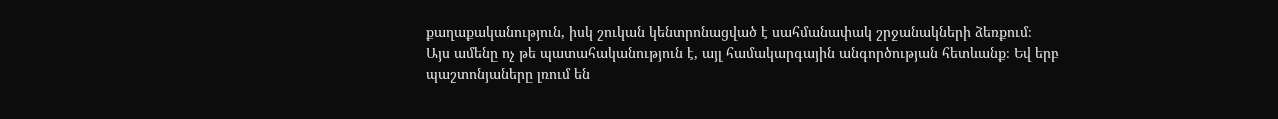քաղաքականություն, իսկ շուկան կենտրոնացված է սահմանափակ շրջանակների ձեռքում։
Այս ամենը ոչ թե պատահականություն է, այլ համակարգային անգործության հետևանք։ Եվ երբ պաշտոնյաները լռում են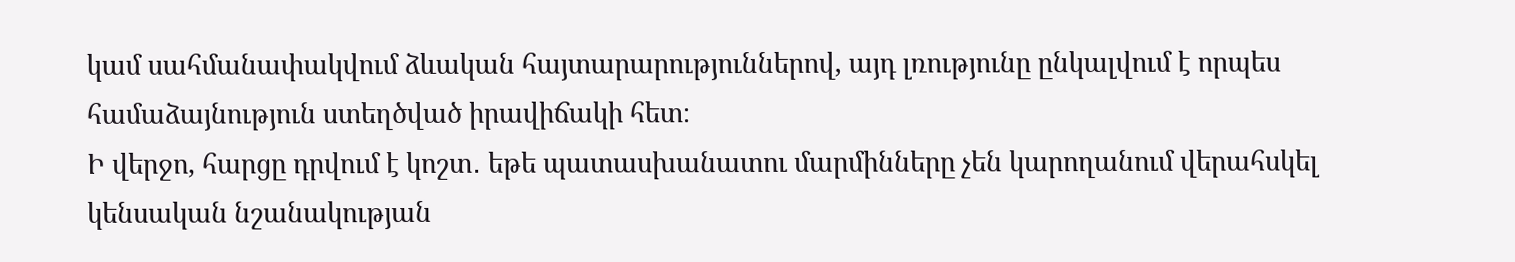կամ սահմանափակվում ձևական հայտարարություններով, այդ լռությունը ընկալվում է որպես համաձայնություն ստեղծված իրավիճակի հետ։
Ի վերջո, հարցը դրվում է կոշտ․ եթե պատասխանատու մարմինները չեն կարողանում վերահսկել կենսական նշանակության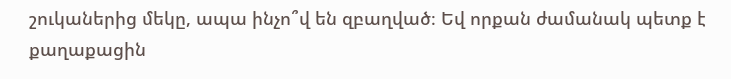շուկաներից մեկը, ապա ինչո՞վ են զբաղված։ Եվ որքան ժամանակ պետք է քաղաքացին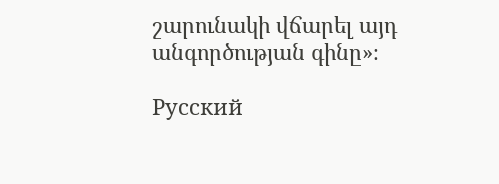շարունակի վճարել այդ անգործության գինը»։

Русский